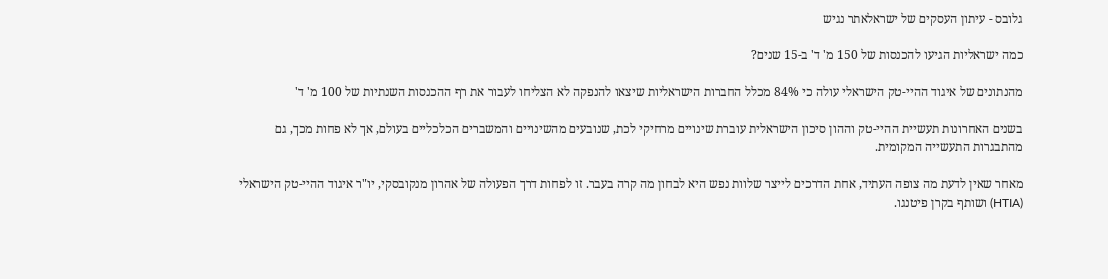גלובס - עיתון העסקים של ישראלאתר נגיש

כמה ישראליות הגיעו להכנסות של 150 מ' ד' ב-15 שנים?

מהנתונים של איגוד ההיי-טק הישראלי עולה כי 84% מכלל החברות הישראליות שיצאו להנפקה לא הצליחו לעבור את רף ההכנסות השנתיות של 100 מ' ד'

בשנים האחרונות תעשיית ההיי-טק וההון סיכון הישראלית עוברת שינויים מרחיקי לכת, שנובעים מהשינויים והמשברים הכלכליים בעולם, אך לא פחות מכך, גם מהתבגרות התעשייה המקומית.

מאחר שאין לדעת מה צופה העתיד, אחת הדרכים לייצר שלוות נפש היא לבחון מה קרה בעבר. זו לפחות דרך הפעולה של אהרון מנקובסקי, יו"ר איגוד ההיי-טק הישראלי (HTIA) ושותף בקרן פיטנגו.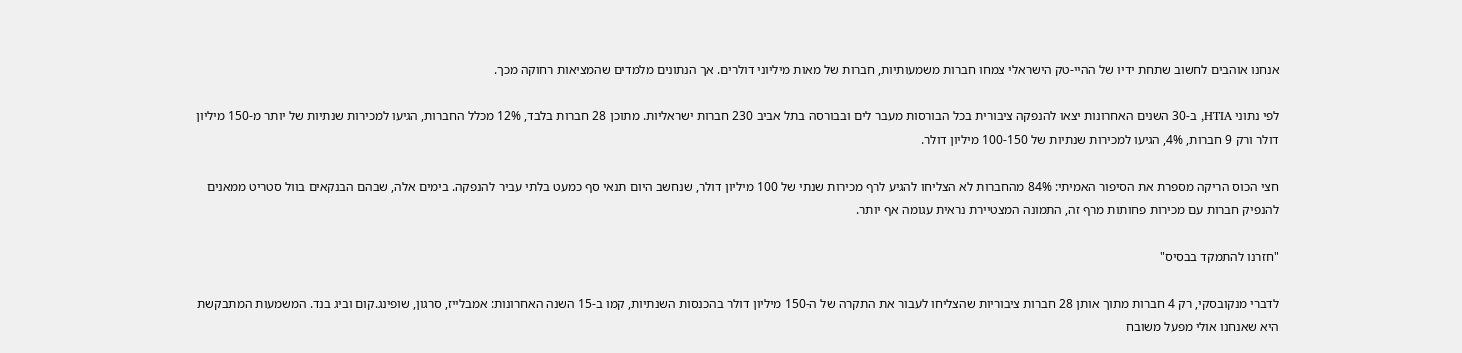אנחנו אוהבים לחשוב שתחת ידיו של ההיי-טק הישראלי צמחו חברות משמעותיות, חברות של מאות מיליוני דולרים. אך הנתונים מלמדים שהמציאות רחוקה מכך.

לפי נתוני HTIA, ב-30 השנים האחרונות יצאו להנפקה ציבורית בכל הבורסות מעבר לים ובבורסה בתל אביב 230 חברות ישראליות. מתוכן 28 חברות בלבד, 12% מכלל החברות, הגיעו למכירות שנתיות של יותר מ-150 מיליון דולר ורק 9 חברות, 4%, הגיעו למכירות שנתיות של 100-150 מיליון דולר.

חצי הכוס הריקה מספרת את הסיפור האמיתי: 84% מהחברות לא הצליחו להגיע לרף מכירות שנתי של 100 מיליון דולר, שנחשב היום תנאי סף כמעט בלתי עביר להנפקה. בימים אלה, שבהם הבנקאים בוול סטריט ממאנים להנפיק חברות עם מכירות פחותות מרף זה, התמונה המצטיירת נראית עגומה אף יותר.

"חזרנו להתמקד בבסיס"

לדברי מנקובסקי, רק 4 חברות מתוך אותן 28 חברות ציבוריות שהצליחו לעבור את התקרה של ה-150 מיליון דולר בהכנסות השנתיות, קמו ב-15 השנה האחרונות: אמבלייז, סרגון, שופינג.קום וביג בנד. המשמעות המתבקשת היא שאנחנו אולי מפעל משובח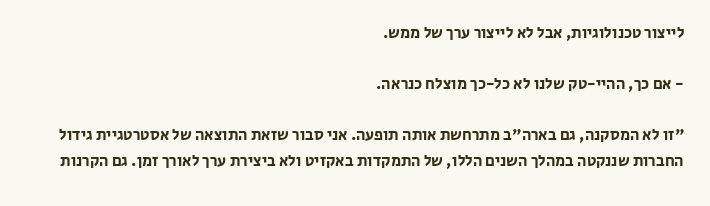לייצור טכנולוגיות, אבל לא לייצור ערך של ממש.

- אם כך, ההיי-טק שלנו לא כל-כך מוצלח כנראה.

"זו לא המסקנה, גם בארה"ב מתרחשת אותה תופעה. אני סבור שזאת התוצאה של אסטרטגיית גידול החברות שננקטה במהלך השנים הללו, של התמקדות באקזיט ולא ביצירת ערך לאורך זמן. גם הקרנות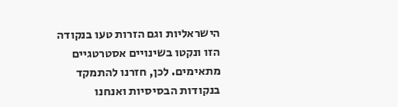הישראליות וגם הזרות טעו בנקודה הזו ונקטו בשינויים אסטרטגיים מתאימים. לכן, חזרנו להתמקד בנקודות הבסיסיות ואנחנו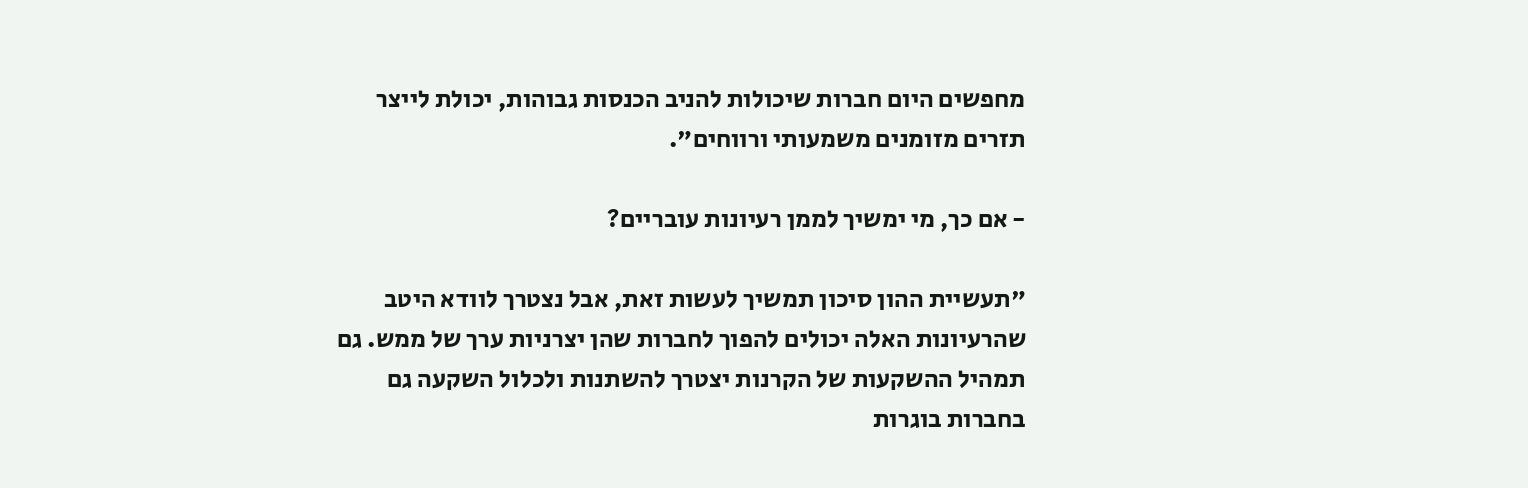מחפשים היום חברות שיכולות להניב הכנסות גבוהות, יכולת לייצר תזרים מזומנים משמעותי ורווחים".

- אם כך, מי ימשיך לממן רעיונות עובריים?

"תעשיית ההון סיכון תמשיך לעשות זאת, אבל נצטרך לוודא היטב שהרעיונות האלה יכולים להפוך לחברות שהן יצרניות ערך של ממש. גם תמהיל ההשקעות של הקרנות יצטרך להשתנות ולכלול השקעה גם בחברות בוגרות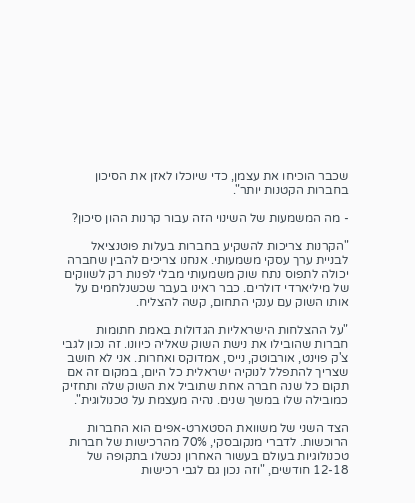שכבר הוכיחו את עצמן, כדי שיוכלו לאזן את הסיכון בחברות הקטנות יותר".

- מה המשמעות של השינוי הזה עבור קרנות ההון סיכון?

"הקרנות צריכות להשקיע בחברות בעלות פוטנציאל לבניית ערך עסקי משמעותי. אנחנו צריכים להבין שחברה יכולה לתפוס נתח שוק משמעותי מבלי לפנות רק לשווקים של מיליארדי דולרים. כבר ראינו בעבר שכשנלחמים על אותו השוק עם ענקי התחום, קשה להצליח.

"על ההצלחות הישראליות הגדולות באמת חתומות חברות שהובילו את נישת השוק שאליה כיוונו. זה נכון לגבי צ'ק פוינט, אורבוטק, נייס, אמדוקס ואחרות. אני לא חושב שצריך להתפלל לנוקיה ישראלית כל היום, במקום זה אם תקום כל שנה חברה אחת שתוביל את השוק שלה ותחזיק כמובילה שלו במשך שנים. נהיה מעצמת על טכנולוגית".

הצד השני של משוואת הסטארט-אפים הוא החברות הרוכשות. לדברי מנקובסקי, 70% מהרכישות של חברות טכנולוגיות בעולם בעשור האחרון נכשלו בתקופה של 12-18 חודשים, "וזה נכון גם לגבי רכישות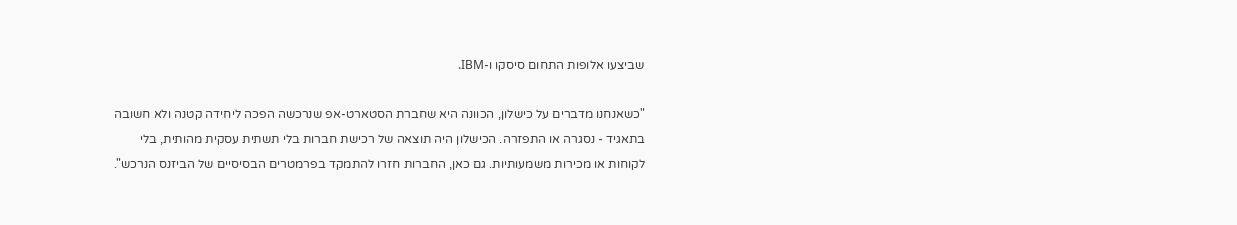שביצעו אלופות התחום סיסקו ו-IBM.

"כשאנחנו מדברים על כישלון, הכוונה היא שחברת הסטארט-אפ שנרכשה הפכה ליחידה קטנה ולא חשובה בתאגיד - נסגרה או התפזרה. הכישלון היה תוצאה של רכישת חברות בלי תשתית עסקית מהותית, בלי לקוחות או מכירות משמעותיות. גם כאן, החברות חזרו להתמקד בפרמטרים הבסיסיים של הביזנס הנרכש".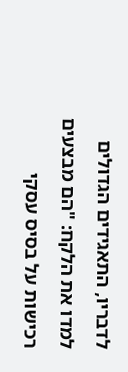לדבריו, התאגידים הגדולים למדו את הלקח: "הם מבצעים רכישות על בסיס עסקי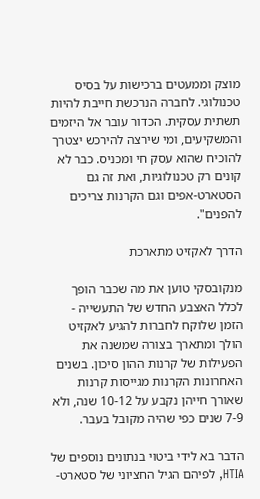מוצק וממעטים ברכישות על בסיס טכנולוגי. לחברה הנרכשת חייבת להיות תשתית עסקית. הכדור עובר אל היזמים והמשקיעים, ומי שירצה להירכש יצטרך להוכיח שהוא עסק חי ומכניס. כבר לא קונים רק טכנולוגיות, ואת זה גם הסטארט-אפים וגם הקרנות צריכים להפנים".

הדרך לאקזיט מתארכת

מנקובסקי טוען את מה שכבר הופך לכלל האצבע החדש של התעשייה - הזמן שלוקח לחברות להגיע לאקזיט הולך ומתארך בצורה שמשנה את הפעילות של קרנות ההון סיכון. בשנים האחרונות הקרנות מגייסות קרנות שאורך חייהן נקבע על 10-12 שנה, ולא 7-9 שנים כפי שהיה מקובל בעבר.

הדבר בא לידי ביטוי בנתונים נוספים של HTIA, לפיהם הגיל החציוני של סטארט-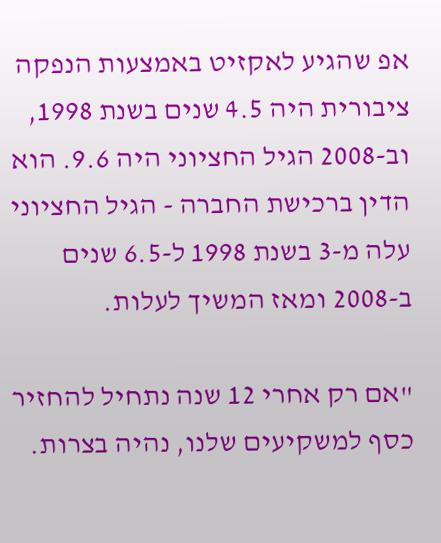אפ שהגיע לאקזיט באמצעות הנפקה ציבורית היה 4.5 שנים בשנת 1998, וב-2008 הגיל החציוני היה 9.6. הוא הדין ברכישת החברה - הגיל החציוני עלה מ-3 בשנת 1998 ל-6.5 שנים ב-2008 ומאז המשיך לעלות.

"אם רק אחרי 12 שנה נתחיל להחזיר כסף למשקיעים שלנו, נהיה בצרות.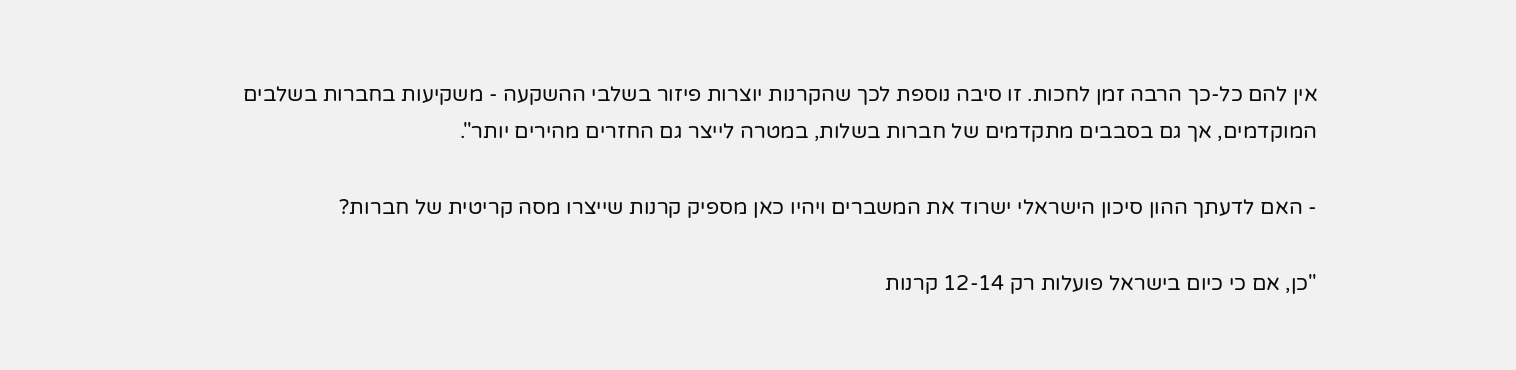אין להם כל-כך הרבה זמן לחכות. זו סיבה נוספת לכך שהקרנות יוצרות פיזור בשלבי ההשקעה - משקיעות בחברות בשלבים המוקדמים, אך גם בסבבים מתקדמים של חברות בשלות, במטרה לייצר גם החזרים מהירים יותר".

- האם לדעתך ההון סיכון הישראלי ישרוד את המשברים ויהיו כאן מספיק קרנות שייצרו מסה קריטית של חברות?

"כן, אם כי כיום בישראל פועלות רק 12-14 קרנות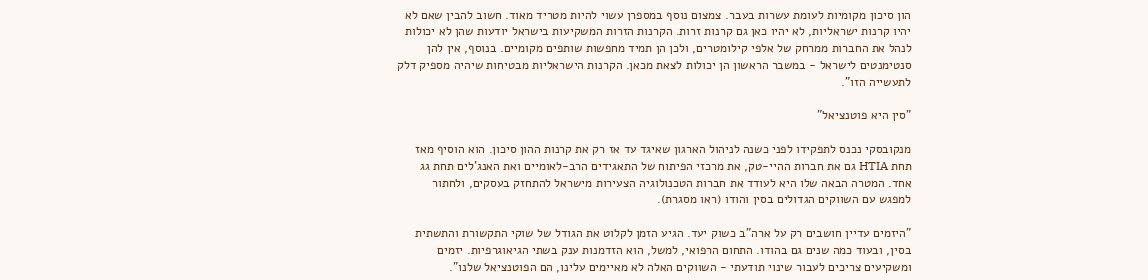הון סיכון מקומיות לעומת עשרות בעבר. צמצום נוסף במספרן עשוי להיות מטריד מאוד. חשוב להבין שאם לא יהיו קרנות ישראליות, לא יהיו כאן גם קרנות זרות. הקרנות הזרות המשקיעות בישראל יודעות שהן לא יכולות לנהל את החברות ממרחק של אלפי קילומטרים, ולכן הן תמיד מחפשות שותפים מקומיים. בנוסף, אין להן סנטימנטים לישראל - במשבר הראשון הן יכולות לצאת מכאן. הקרנות הישראליות מבטיחות שיהיה מספיק דלק לתעשייה הזו".

"סין היא פוטנציאל"

מנקובסקי נכנס לתפקידו לפני כשנה לניהול הארגון שאיגד עד אז רק את קרנות ההון סיכון. הוא הוסיף מאז תחת HTIA גם את חברות ההיי-טק, את מרכזי הפיתוח של התאגידים הרב-לאומיים ואת האנג'לים תחת גג אחד. המטרה הבאה שלו היא לעודד את חברות הטכנולוגיה הצעירות מישראל להתחזק בעסקים, ולחתור למפגש עם השווקים הגדולים בסין והודו (ראו מסגרת).

"היזמים עדיין חושבים רק על ארה"ב כשוק יעד. הגיע הזמן לקלוט את הגודל של שוקי התקשורת והתשתית בסין, ובעוד כמה שנים גם בהודו. התחום הרפואי, למשל, הוא הזדמנות ענק בשתי הגיאוגרפיות. יזמים ומשקיעים צריכים לעבור שינוי תודעתי - השווקים האלה לא מאיימים עלינו, הם הפוטנציאל שלנו".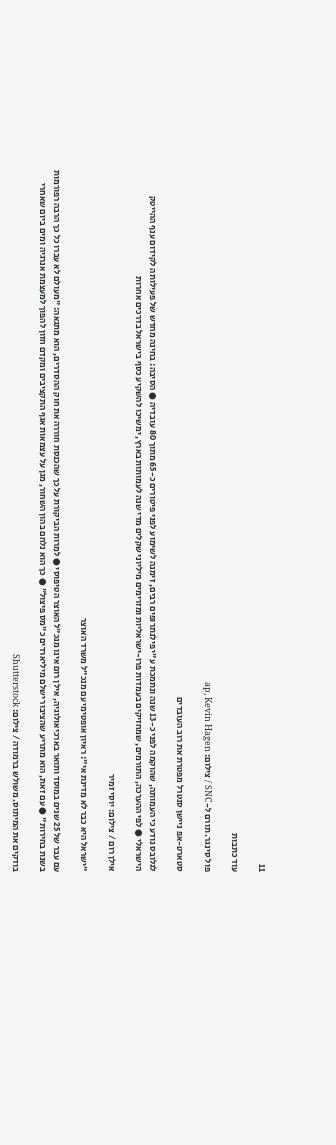11

עוד כתבות

פול סינגר. תורם ל-SNC / צילום: ap, Kevin Hagen

סטארט-אפ ניישן סנטרל מפטרת את רוב העובדים

לגלובס נודע כי העמותה, שהוקמה לפני כ-13 שנה ונתמכת ע"י פילנתרופים רבים, זימנה לשימוע לפני פיטורים כ-65 מתוך 80 עובדיה ● הסיבה: בחינה מחדש של פעילותה לקידום ענף ההייטק הישראלי ● לפי ההערכה, התורמים, שמחזיקים בעמדות פרו-ישראליות ומזרימים מיליוני שקלים מדי שנה לעמותות בארץ, ימשיכו להשקיע כסף בישראל בדרכים אחרות

אילן רום / צילום: יוסי זמיר

"ישראל היא כבר לא מדינת אי": ראיון אופטימי עם מנכ"ל משרד האוצר

עם עבר של 25 שנים במוסד ותואר בארכיאולוגיה, אילן רום אינו מנכ"ל האוצר הטיפוסי ● למרות הביקורת על כך שהכנסת חוררה את חוק ההסדרים, הוא מתגאה: "מעולם לא עברו כל כך הרבה רפורמות בשנת בחירות" ● עם זאת, הוא מתריע שהציבור ישלם מיליארדים כ"מס פיצול" ● כך הוא נלחם בהון השחור, מגן על עצמאות אגף התקציבים ומקדם חזון להפוך למעצמת אנרגיה ומים ביום שאחרי

בודקים את המיתוס. משולש ברמודה / צילום: Shutterstock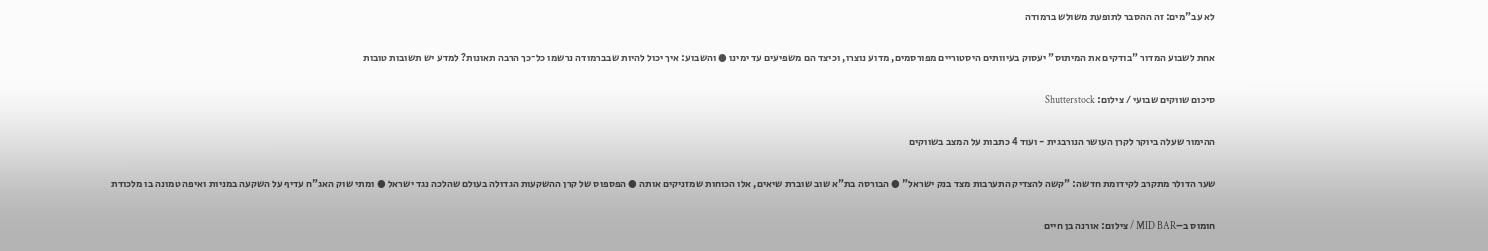לא עב"מים: זה ההסבר לתופעת משולש ברמודה

אחת לשבוע המדור "בודקים את המיתוס" יעסוק בעיוותים היסטוריים מפורסמים, מדוע נוצרו, וכיצד הם משפיעים עד ימינו ● והשבוע: איך יכול להיות שבברמודה נרשמו כל־כך הרבה תאונות? למדע יש תשובות טובות

סיכום שווקים שבועי / צילום: Shutterstock

ההימור שעלה ביוקר לקרן העושר הנורבגית - ועוד 4 כתבות על המצב בשווקים

שער הדולר מתקרב לקידומת חדשה: "קשה להצדיק התערבות מצד בנק ישראל" ● הבורסה בת"א שוב שוברת שיאים, אלו הכוחות שמזניקים אותה ● הפספוס של קרן ההשקעות הגדולה בעולם שהלכה נגד ישראל ● ומתי שוק האג"ח עדיף על השקעה במניות ואיפה טמונה בו מלכודת

חומוס ב–MID BAR / צילום: אורנה בן חיים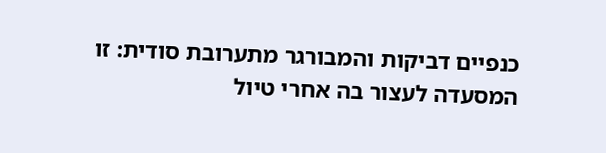כנפיים דביקות והמבורגר מתערובת סודית: זו המסעדה לעצור בה אחרי טיול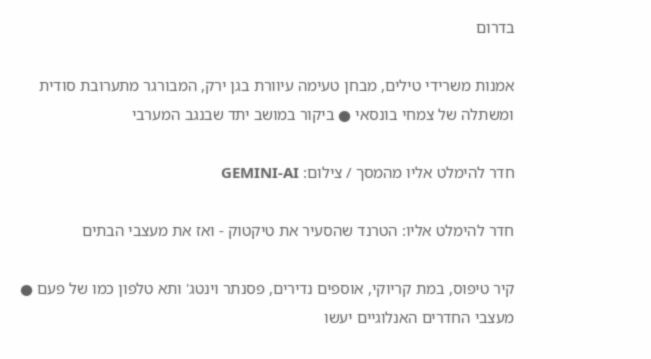בדרום

אמנות משרידי טילים, מבחן טעימה עיוורת בגן ירק, המבורגר מתערובת סודית ומשתלה של צמחי בונסאי ● ביקור במושב יתד שבנגב המערבי

חדר להימלט אליו מהמסך / צילום: GEMINI-AI

חדר להימלט אליו: הטרנד שהסעיר את טיקטוק - ואז את מעצבי הבתים

קיר טיפוס, במת קריוקי, אוספים נדירים, פסנתר וינטג' ותא טלפון כמו של פעם ● מעצבי החדרים האנלוגיים יעשו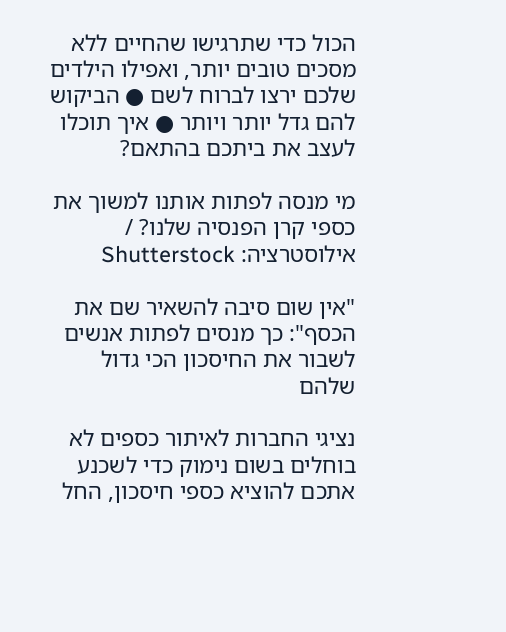הכול כדי שתרגישו שהחיים ללא מסכים טובים יותר, ואפילו הילדים שלכם ירצו לברוח לשם ● הביקוש להם גדל יותר ויותר ● איך תוכלו לעצב את ביתכם בהתאם?

מי מנסה לפתות אותנו למשוך את כספי קרן הפנסיה שלנו? / אילוסטרציה: Shutterstock

"אין שום סיבה להשאיר שם את הכסף": כך מנסים לפתות אנשים לשבור את החיסכון הכי גדול שלהם

נציגי החברות לאיתור כספים לא בוחלים בשום נימוק כדי לשכנע אתכם להוציא כספי חיסכון, החל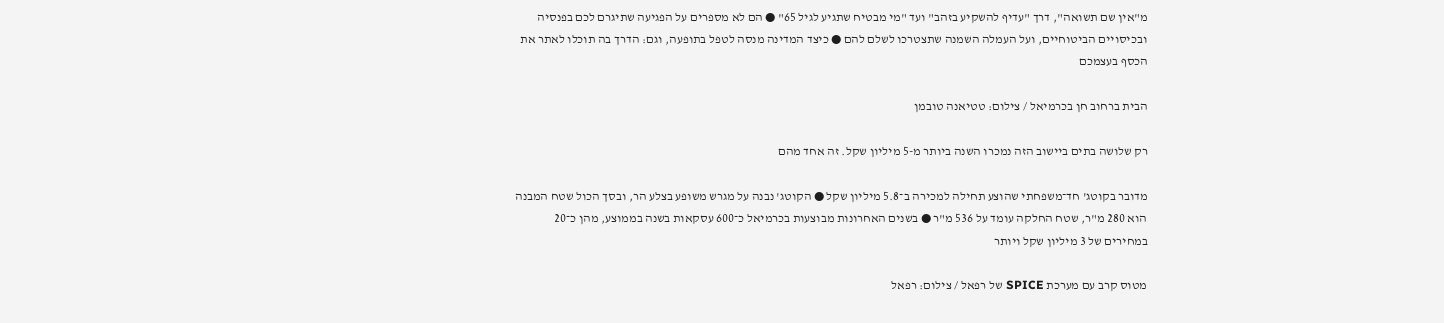מ"אין שם תשואה", דרך "עדיף להשקיע בזהב" ועד "מי מבטיח שתגיע לגיל 65" ● הם לא מספרים על הפגיעה שתיגרם לכם בפנסיה ובכיסויים הביטוחיים, ועל העמלה השמנה שתצטרכו לשלם להם ● כיצד המדינה מנסה לטפל בתופעה, וגם: הדרך בה תוכלו לאתר את הכסף בעצמכם

הבית ברחוב חן בכרמיאל / צילום: טטיאנה טובמן

רק שלושה בתים ביישוב הזה נמכרו השנה ביותר מ-5 מיליון שקל. זה אחד מהם

מדובר בקוטג' חד־משפחתי שהוצע תחילה למכירה ב־5.8 מיליון שקל ● הקוטג' נבנה על מגרש משופע בצלע הר, ובסך הכול שטח המבנה הוא 280 מ"ר, שטח החלקה עומד על 536 מ"ר ● בשנים האחרונות מבוצעות בכרמיאל כ־600 עסקאות בשנה בממוצע, מהן כ־20 במחירים של 3 מיליון שקל ויותר

מטוס קרב עם מערכת SPICE של רפאל / צילום: רפאל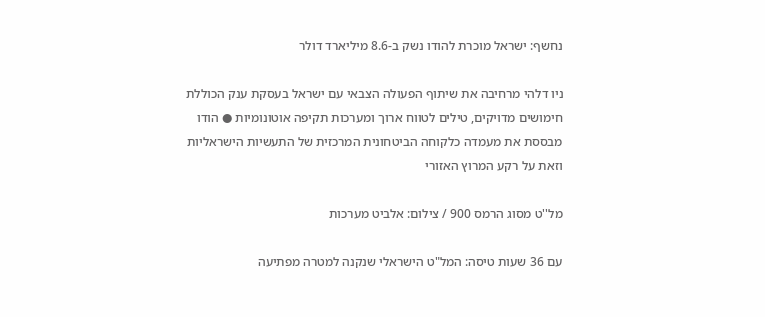נחשף: ישראל מוכרת להודו נשק ב-8.6 מיליארד דולר

ניו דלהי מרחיבה את שיתוף הפעולה הצבאי עם ישראל בעסקת ענק הכוללת חימושים מדויקים, טילים לטווח ארוך ומערכות תקיפה אוטונומיות ● הודו מבססת את מעמדה כלקוחה הביטחונית המרכזית של התעשיות הישראליות וזאת על רקע המרוץ האזורי

מל''ט מסוג הרמס 900 / צילום: אלביט מערכות

עם 36 שעות טיסה: המל"ט הישראלי שנקנה למטרה מפתיעה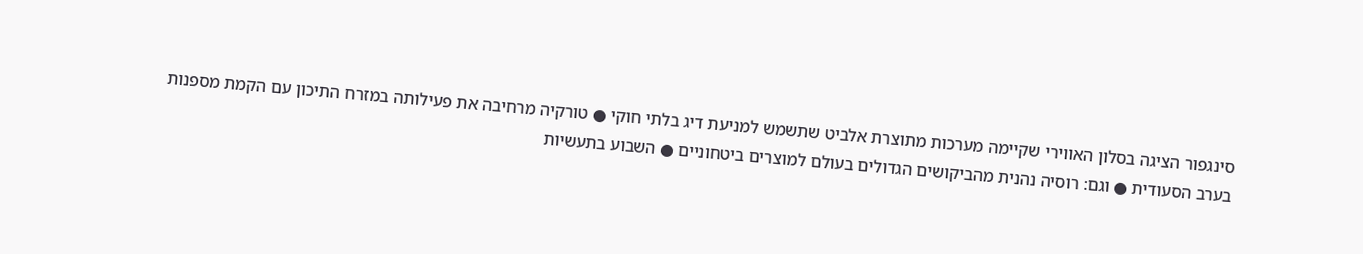סינגפור הציגה בסלון האווירי שקיימה מערכות מתוצרת אלביט שתשמש למניעת דיג בלתי חוקי ● טורקיה מרחיבה את פעילותה במזרח התיכון עם הקמת מספנות בערב הסעודית ● וגם: רוסיה נהנית מהביקושים הגדולים בעולם למוצרים ביטחוניים ● השבוע בתעשיות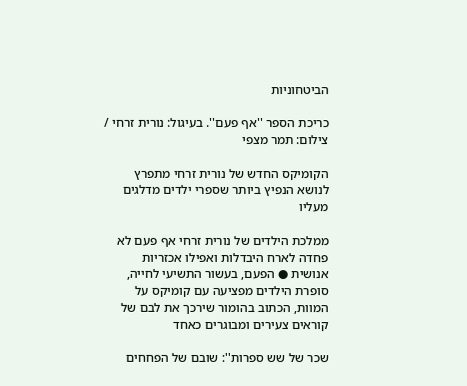הביטחוניות

כריכת הספר ''אף פעם''. בעיגול: נורית זרחי / צילום: תמר מצפי

הקומיקס החדש של נורית זרחי מתפרץ לנושא הנפיץ ביותר שספרי ילדים מדלגים מעליו

ממלכת הילדים של נורית זרחי אף פעם לא פחדה לארח היבדלות ואפילו אכזריות אנושית ● הפעם, בעשור התשיעי לחייה, סופרת הילדים מפציעה עם קומיקס על המוות, הכתוב בהומור שירכך את לבם של קוראים צעירים ומבוגרים כאחד

שכר של שש ספרות'': שובם של הפחחים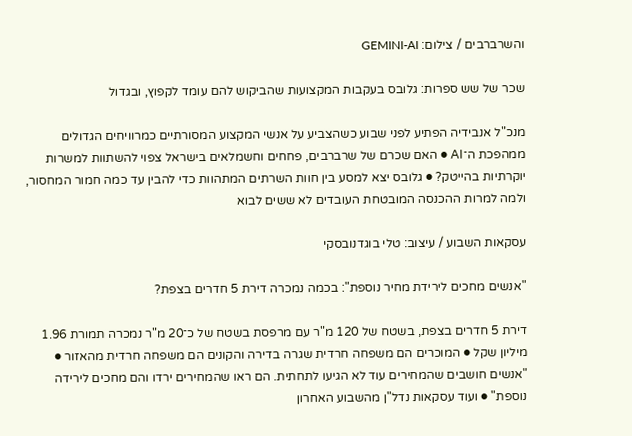והשרברבים / צילום: GEMINI-AI

שכר של שש ספרות: גלובס בעקבות המקצועות שהביקוש להם עומד לקפוץ, ובגדול

מנכ"ל אנבידיה הפתיע לפני שבוע כשהצביע על אנשי המקצוע המסורתיים כמרוויחים הגדולים ממהפכת ה־AI ● האם שכרם של שרברבים, פחחים וחשמלאים בישראל צפוי להשתוות למשרות יוקרתיות בהייטק? ● גלובס יצא למסע בין חוות השרתים המתהוות כדי להבין עד כמה חמור המחסור, ולמה למרות ההכנסה המובטחת העובדים לא ששים לבוא

עסקאות השבוע / עיצוב: טלי בוגדנובסקי

"אנשים מחכים לירידת מחיר נוספת": בכמה נמכרה דירת 5 חדרים בצפת?

דירת 5 חדרים בצפת, בשטח של 120 מ"ר עם מרפסת בשטח של כ־20 מ"ר נמכרה תמורת 1.96 מיליון שקל ● המוכרים הם משפחה חרדית שגרה בדירה והקונים הם משפחה חרדית מהאזור ● "אנשים חושבים שהמחירים עוד לא הגיעו לתחתית. הם ראו שהמחירים ירדו והם מחכים לירידה נוספת" ● ועוד עסקאות נדל"ן מהשבוע האחרון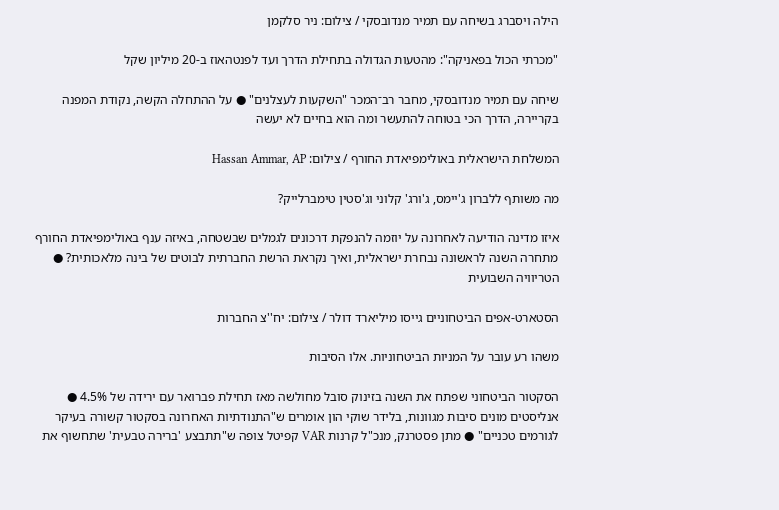הילה ויסברג בשיחה עם תמיר מנדובסקי / צילום: ניר סלקמן

"מכרתי הכול בפאניקה": מהטעות הגדולה בתחילת הדרך ועד לפנטהאוז ב-20 מיליון שקל

שיחה עם תמיר מנדובסקי, מחבר רב־המכר "השקעות לעצלנים" ● על ההתחלה הקשה, נקודת המפנה בקריירה, הדרך הכי בטוחה להתעשר ומה הוא בחיים לא יעשה

המשלחת הישראלית באולימפיאדת החורף / צילום: Hassan Ammar, AP

מה משותף ללברון ג'יימס, ג'ורג' קלוני וג'סטין טימברלייק?

איזו מדינה הודיעה לאחרונה על יוזמה להנפקת דרכונים לגמלים שבשטחה, באיזה ענף באולימפיאדת החורף מתחרה השנה לראשונה נבחרת ישראלית, ואיך נקראת הרשת החברתית לבוטים של בינה מלאכותית? ● הטריוויה השבועית

הסטארט-אפים הביטחוניים גייסו מיליארד דולר / צילום: יח''צ החברות

משהו רע עובר על המניות הביטחוניות. אלו הסיבות

הסקטור הביטחוני שפתח את השנה בזינוק סובל מחולשה מאז תחילת פברואר עם ירידה של 4.5% ● אנליסטים מונים סיבות מגוונות, בלידר שוקי הון אומרים ש"התנודתיות האחרונה בסקטור קשורה בעיקר לגורמים טכניים" ● מתן פסטרנק, מנכ"ל קרנות VAR קפיטל צופה ש"תתבצע 'ברירה טבעית' שתחשוף את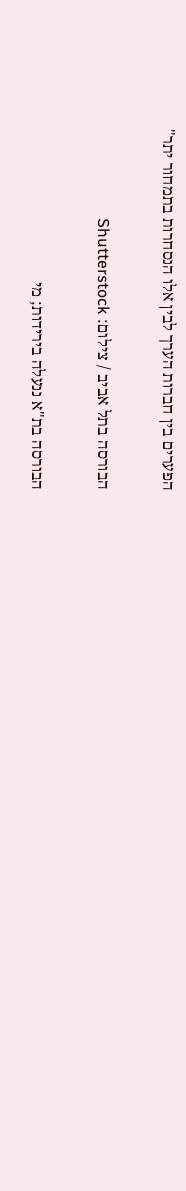הפערים בין חברות הערך לבין אלו הנסחרות בתמחור יתר"

הבורסה בתל אביב / צילום: Shutterstock

הבורסה בת"א ננעלה בירידות; מי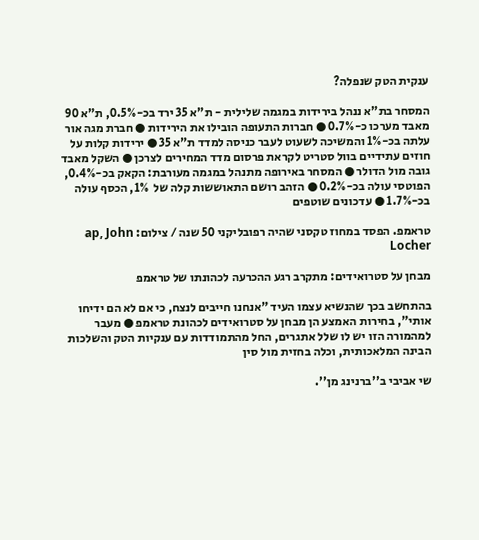ענקית הטק שנפלה?

המסחר בת"א ננהל בירידות במגמה שלילית - ת"א 35 ירד בכ-0.5%, ת"א 90 מאבד מערכו כ-0.7% ● חברות התעופה הובילו את הירידות ● חברת מגה אור עלתה בכ-1% והמשיכה לשעוט לעבר כניסה למדד ת"א 35 ● ירידות קלות על חוזים עתידיים בוול סטריט לקראת פרסום מדד המחירים לצרכן ● השקל מאבד גובה מול הדולר ● המסחר באירופה מתנהל במגמה מעורבת: הקאק בכ-0.4%, הפוטסי עולה בכ-0.2% ● הזהב רושם התאוששות קלה של  1%, הכסף עולה בכ-1.7% ● עדכונים שוטפים

טראמפ. הפסד במחוז טקסני שהיה רפובליקני 50 שנה / צילום: ap, John Locher

מבחן על סטרואידים: מתקרב רגע ההכרעה לכהונתו של טראמפ

בהתחשב בכך שהנשיא עצמו העיד "אנחנו חייבים לנצח, כי אם לא הם ידיחו אותי", בחירות האמצע הן מבחן על סטרואידים לכהונת טראמפ ● מעבר למהמורה הזו יש לו שלל אתגרים, החל מהתמודדות עם ענקיות הטק והשלכות הבינה המלאכותית, וכלה בחזית מול סין

שי אביבי ב''ברנינג מן''.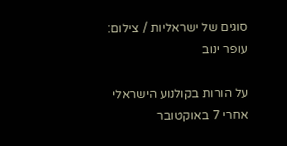סוגים של ישראליות / צילום: עופר ינוב

על הורות בקולנוע הישראלי אחרי 7 באוקטובר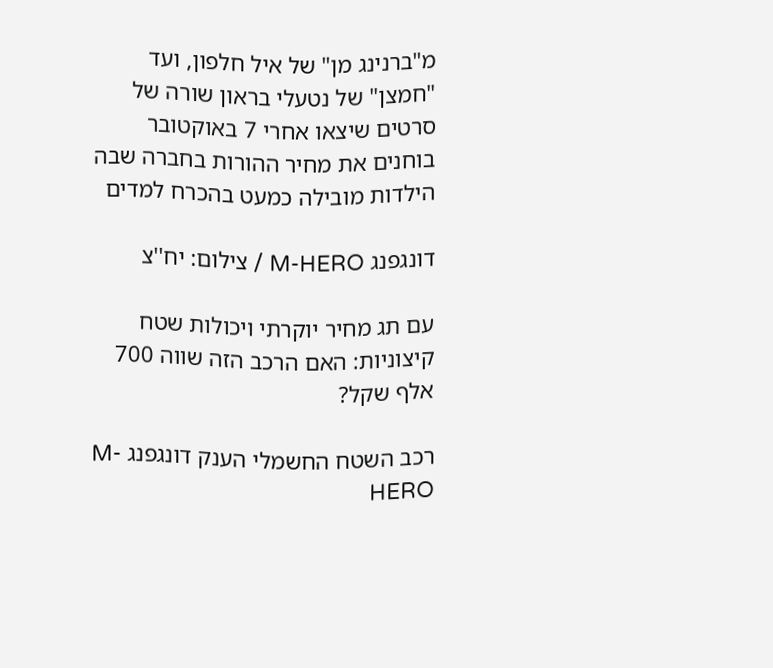מ"ברנינג מן" של איל חלפון, ועד "חמצן" של נטעלי בראון שורה של סרטים שיצאו אחרי 7 באוקטובר בוחנים את מחיר ההורות בחברה שבה הילדות מובילה כמעט בהכרח למדים

דונגפנג M-HERO / צילום: יח''צ

עם תג מחיר יוקרתי ויכולות שטח קיצוניות: האם הרכב הזה שווה 700 אלף שקל?

רכב השטח החשמלי הענק דונגפנג M-HERO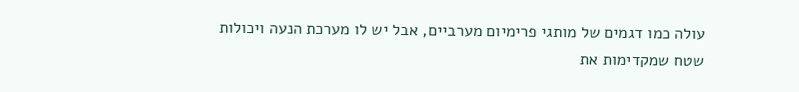עולה כמו דגמים של מותגי פרימיום מערביים, אבל יש לו מערכת הנעה ויכולות שטח שמקדימות את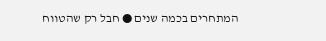המתחרים בכמה שנים ● חבל רק שהטווח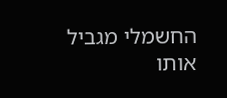החשמלי מגביל אותו